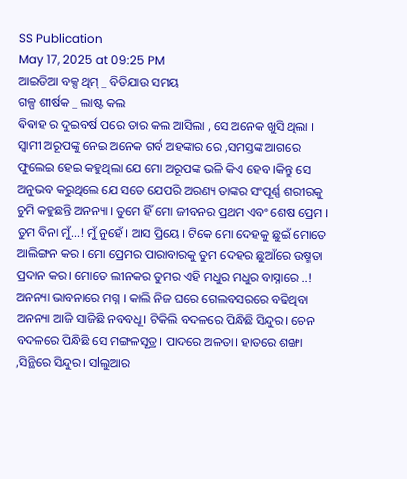SS Publication
May 17, 2025 at 09:25 PM
ଆଇଡିଆ ବକ୍ସ ଥିମ୍ _ ବିତିଯାଉ ସମୟ
ଗଳ୍ପ ଶୀର୍ଷକ _ ଲାଷ୍ଟ କଲ
ଵିଵାହ ର ଦୁଇବର୍ଷ ପରେ ତାର କଲ ଆସିଲା , ସେ ଅନେକ ଖୁସି ଥିଲା । ସ୍ବାମୀ ଅରୂପଙ୍କୁ ନେଇ ଅନେକ ଗର୍ବ ଅହଙ୍କାର ରେ ,ସମସ୍ତଙ୍କ ଆଗରେ ଫୁଲେଇ ହେଇ କହୁଥିଲା ଯେ ମୋ ଅରୂପଙ୍କ ଭଳି କିଏ ହେବ ।କିନ୍ତୁ ସେ ଅନୁଭବ କରୁଥିଲେ ଯେ ସତେ ଯେପରି ଅରଣ୍ୟ ତାଙ୍କର ସଂପୂର୍ଣ୍ଣ ଶରୀରକୁ ଚୁମି କହୁଛନ୍ତି ଅନନ୍ୟା । ତୁମେ ହିଁ ମୋ ଜୀବନର ପ୍ରଥମ ଏବଂ ଶେଷ ପ୍ରେମ । ତୁମ ବିନା ମୁଁ...! ମୁଁ ନୁହେଁ । ଆସ ପ୍ରିୟେ । ଟିକେ ମୋ ଦେହକୁ ଛୁଇଁ ମୋତେ ଆଲିଙ୍ଗନ କର । ମୋ ପ୍ରେମର ପାରାବାରକୁ ତୁମ ଦେହର ଛୁଆଁରେ ଉଷ୍ମତା ପ୍ରଦାନ କର। ମୋତେ ଲୀନକର ତୁମର ଏହି ମଧୁର ମଧୁର ବାସ୍ନାରେ ..! ଅନନ୍ୟା ଭାବନାରେ ମଗ୍ନ । କାଲି ନିଜ ଘରେ ଗେଲବସରରେ ବଢିଥିବା ଅନନ୍ୟା ଆଜି ସାଜିଛି ନବବଧୂ। ଟିକିଲି ବଦଳରେ ପିନ୍ଧିଛି ସିନ୍ଦୁର। ଚେନ ବଦଳରେ ପିନ୍ଧିଛି ସେ ମଙ୍ଗଳସୂତ୍ର। ପାଦରେ ଅଳତା। ହାତରେ ଶଙ୍ଖା ,ସିନ୍ଥିରେ ସିନ୍ଦୁର। ସlଲୁଆର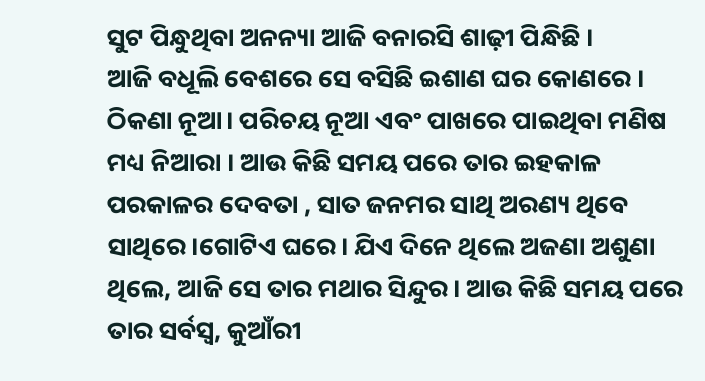ସୁଟ ପିନ୍ଧୁଥିବା ଅନନ୍ୟା ଆଜି ବନାରସି ଶାଢ଼ୀ ପିନ୍ଧିଛି ।
ଆଜି ବଧୂଲି ବେଶରେ ସେ ବସିଛି ଇଶାଣ ଘର କୋଣରେ । ଠିକଣା ନୂଆ। ପରିଚୟ ନୂଆ ଏବଂ ପାଖରେ ପାଇଥିବା ମଣିଷ ମଧ୍ୟ ନିଆରା । ଆଉ କିଛି ସମୟ ପରେ ତାର ଇହକାଳ ପରକାଳର ଦେବତା , ସାତ ଜନମର ସାଥି ଅରଣ୍ୟ ଥିବେ ସାଥିରେ।ଗୋଟିଏ ଘରେ। ଯିଏ ଦିନେ ଥିଲେ ଅଜଣା ଅଶୁଣା ଥିଲେ, ଆଜି ସେ ତାର ମଥାର ସିନ୍ଦୁର। ଆଉ କିଛି ସମୟ ପରେ ତାର ସର୍ବସ୍ୱ, କୁଆଁରୀ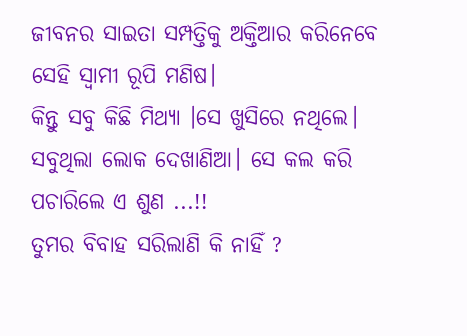ଜୀବନର ସାଇତା ସମ୍ପତ୍ତିକୁ ଅକ୍ତିଆର କରିନେବେ ସେହି ସ୍ୱାମୀ ରୂପି ମଣିଷ।
କିନ୍ତୁ ସବୁ କିଛି ମିଥ୍ୟା ।ସେ ଖୁସିରେ ନଥିଲେ। ସବୁଥିଲା ଲୋକ ଦେଖାଣିଆ। ସେ କଲ କରି ପଚାରିଲେ ଏ ଶୁଣ ...!!
ତୁମର ବିବାହ ସରିଲାଣି କି ନାହିଁ ?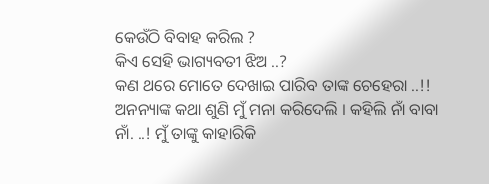କେଉଁଠି ବିବାହ କରିଲ ?
କିଏ ସେହି ଭାଗ୍ୟବତୀ ଝିଅ ..?
କଣ ଥରେ ମୋତେ ଦେଖାଇ ପାରିବ ତାଙ୍କ ଚେହେରା ..!!
ଅନନ୍ୟାଙ୍କ କଥା ଶୁଣି ମୁଁ ମନା କରିଦେଲି । କହିଲି ନାଁ ବାବା ନାଁ. ..! ମୁଁ ତାଙ୍କୁ କାହାରିକି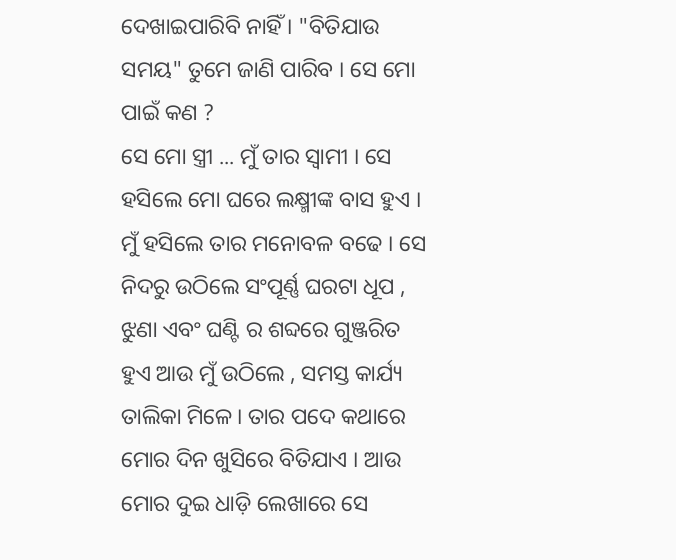ଦେଖାଇପାରିବି ନାହିଁ । "ବିତିଯାଉ ସମୟ" ତୁମେ ଜାଣି ପାରିବ । ସେ ମୋ ପାଇଁ କଣ ?
ସେ ମୋ ସ୍ତ୍ରୀ ... ମୁଁ ତାର ସ୍ବାମୀ । ସେ ହସିଲେ ମୋ ଘରେ ଲକ୍ଷ୍ମୀଙ୍କ ବାସ ହୁଏ । ମୁଁ ହସିଲେ ତାର ମନୋବଳ ବଢେ । ସେ ନିଦରୁ ଉଠିଲେ ସଂପୂର୍ଣ୍ଣ ଘରଟା ଧୂପ , ଝୁଣା ଏବଂ ଘଣ୍ଟି ର ଶବ୍ଦରେ ଗୁଞ୍ଜରିତ ହୁଏ ଆଉ ମୁଁ ଉଠିଲେ , ସମସ୍ତ କାର୍ଯ୍ୟ ତାଲିକା ମିଳେ। ତାର ପଦେ କଥାରେ ମୋର ଦିନ ଖୁସିରେ ବିତିଯାଏ । ଆଉ ମୋର ଦୁଇ ଧାଡ଼ି ଲେଖାରେ ସେ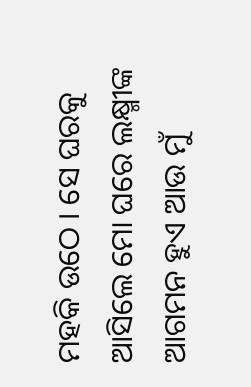ମହକି ଉଠେ । ସେ ଘରକୁ ଆସିଲେ ମୋ ଘରେ ଲକ୍ଷ୍ମୀଙ୍କ ଆଗମନ ହୁଏ ଆଉ ମୁଁ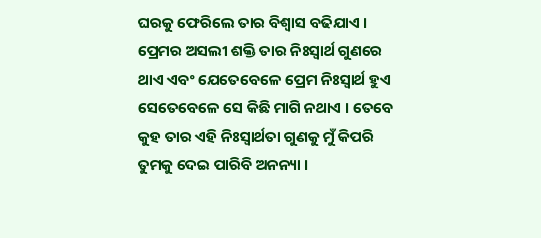ଘରକୁ ଫେରିଲେ ତାର ବିଶ୍ୱାସ ବଢିଯାଏ । ପ୍ରେମର ଅସଲୀ ଶକ୍ତି ତାର ନିଃସ୍ୱାର୍ଥ ଗୁଣରେ ଥାଏ ଏବଂ ଯେତେବେଳେ ପ୍ରେମ ନିଃସ୍ବାର୍ଥ ହୁଏ ସେତେବେଳେ ସେ କିଛି ମାଗି ନଥାଏ । ତେବେ କୁହ ତାର ଏହି ନିଃସ୍ୱାର୍ଥତା ଗୁଣକୁ ମୁଁ କିପରି ତୁମକୁ ଦେଇ ପାରିବି ଅନନ୍ୟା ।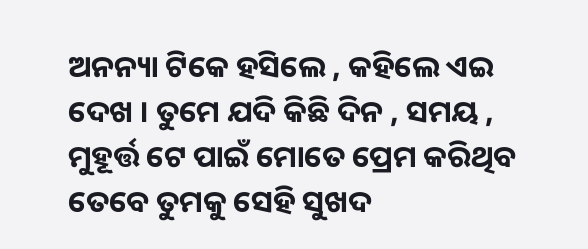ଅନନ୍ୟା ଟିକେ ହସିଲେ , କହିଲେ ଏଇ ଦେଖ । ତୁମେ ଯଦି କିଛି ଦିନ , ସମୟ , ମୁହୂର୍ତ୍ତ ଟେ ପାଇଁ ମୋତେ ପ୍ରେମ କରିଥିବ ତେବେ ତୁମକୁ ସେହି ସୁଖଦ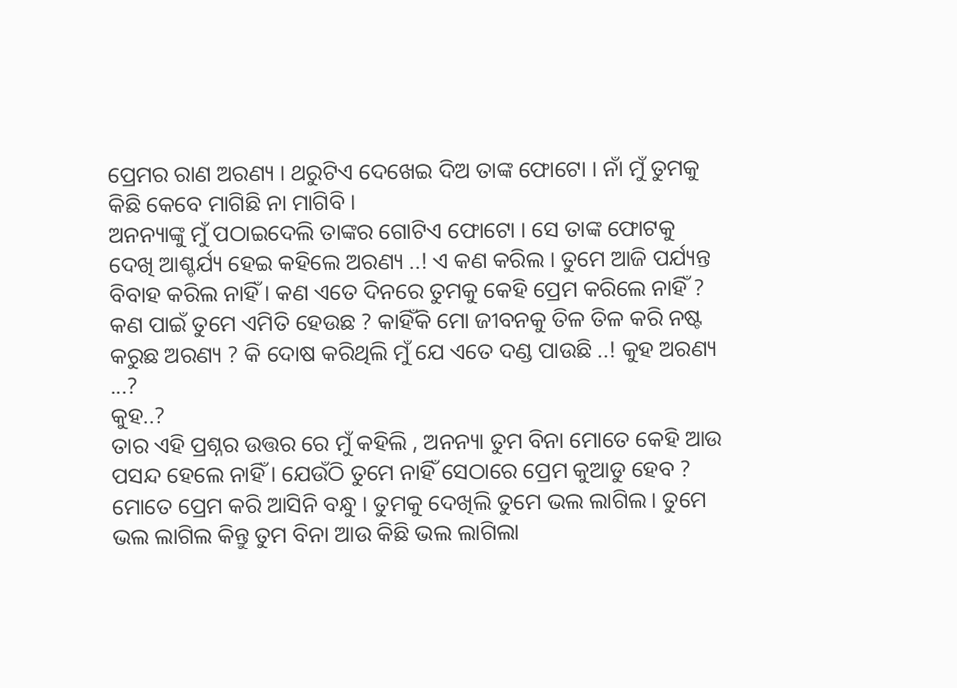ପ୍ରେମର ରାଣ ଅରଣ୍ୟ । ଥରୁଟିଏ ଦେଖେଇ ଦିଅ ତାଙ୍କ ଫୋଟୋ । ନାଁ ମୁଁ ତୁମକୁ କିଛି କେବେ ମାଗିଛି ନା ମାଗିବି ।
ଅନନ୍ୟାଙ୍କୁ ମୁଁ ପଠାଇଦେଲି ତାଙ୍କର ଗୋଟିଏ ଫୋଟୋ । ସେ ତାଙ୍କ ଫୋଟକୁ ଦେଖି ଆଶ୍ଚର୍ଯ୍ୟ ହେଇ କହିଲେ ଅରଣ୍ୟ ..! ଏ କଣ କରିଲ । ତୁମେ ଆଜି ପର୍ଯ୍ୟନ୍ତ ବିବାହ କରିଲ ନାହିଁ । କଣ ଏତେ ଦିନରେ ତୁମକୁ କେହି ପ୍ରେମ କରିଲେ ନାହିଁ ? କଣ ପାଇଁ ତୁମେ ଏମିତି ହେଉଛ ? କାହିଁକି ମୋ ଜୀବନକୁ ତିଳ ତିଳ କରି ନଷ୍ଟ କରୁଛ ଅରଣ୍ୟ ? କି ଦୋଷ କରିଥିଲି ମୁଁ ଯେ ଏତେ ଦଣ୍ଡ ପାଉଛି ..! କୁହ ଅରଣ୍ୟ ...?
କୁହ..?
ତାର ଏହି ପ୍ରଶ୍ନର ଉତ୍ତର ରେ ମୁଁ କହିଲି , ଅନନ୍ୟା ତୁମ ବିନା ମୋତେ କେହି ଆଉ ପସନ୍ଦ ହେଲେ ନାହିଁ । ଯେଉଁଠି ତୁମେ ନାହିଁ ସେଠାରେ ପ୍ରେମ କୁଆଡୁ ହେବ ? ମୋତେ ପ୍ରେମ କରି ଆସିନି ବନ୍ଧୁ । ତୁମକୁ ଦେଖିଲି ତୁମେ ଭଲ ଲାଗିଲ। ତୁମେ ଭଲ ଲାଗିଲ କିନ୍ତୁ ତୁମ ବିନା ଆଉ କିଛି ଭଲ ଲାଗିଲା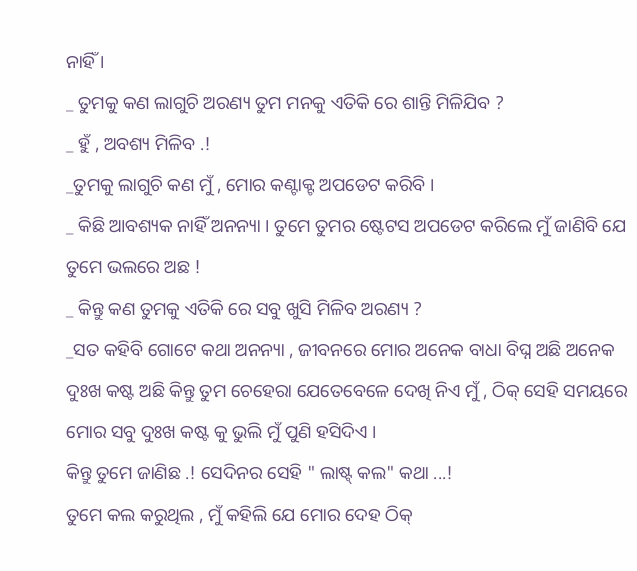ନାହିଁ ।
_ ତୁମକୁ କଣ ଲାଗୁଚି ଅରଣ୍ୟ ତୁମ ମନକୁ ଏତିକି ରେ ଶାନ୍ତି ମିଳିଯିବ ?
_ ହୁଁ , ଅବଶ୍ୟ ମିଳିବ .!
_ତୁମକୁ ଲାଗୁଚି କଣ ମୁଁ , ମୋର କଣ୍ଟାକ୍ଟ ଅପଡେଟ କରିବି ।
_ କିଛି ଆବଶ୍ୟକ ନାହିଁ ଅନନ୍ୟା । ତୁମେ ତୁମର ଷ୍ଟେଟସ ଅପଡେଟ କରିଲେ ମୁଁ ଜାଣିବି ଯେ ତୁମେ ଭଲରେ ଅଛ !
_ କିନ୍ତୁ କଣ ତୁମକୁ ଏତିକି ରେ ସବୁ ଖୁସି ମିଳିବ ଅରଣ୍ୟ ?
_ସତ କହିବି ଗୋଟେ କଥା ଅନନ୍ୟା , ଜୀବନରେ ମୋର ଅନେକ ବାଧା ବିଘ୍ନ ଅଛି ଅନେକ ଦୁଃଖ କଷ୍ଟ ଅଛି କିନ୍ତୁ ତୁମ ଚେହେରା ଯେତେବେଳେ ଦେଖି ନିଏ ମୁଁ , ଠିକ୍ ସେହି ସମୟରେ ମୋର ସବୁ ଦୁଃଖ କଷ୍ଟ କୁ ଭୁଲି ମୁଁ ପୁଣି ହସିଦିଏ ।
କିନ୍ତୁ ତୁମେ ଜାଣିଛ .! ସେଦିନର ସେହି " ଲାଷ୍ଟ୍ କଲ" କଥା ...!
ତୁମେ କଲ କରୁଥିଲ , ମୁଁ କହିଲି ଯେ ମୋର ଦେହ ଠିକ୍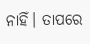ନାହିଁ। ତାପରେ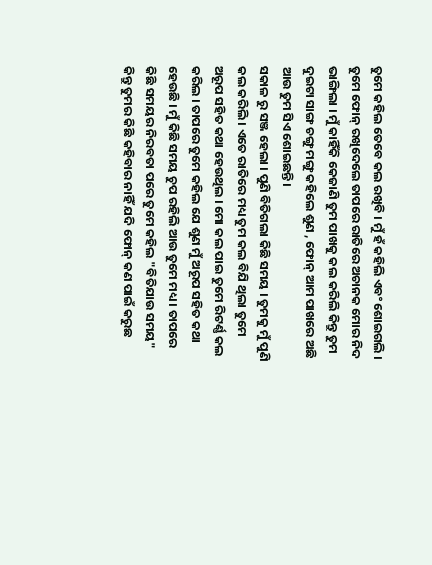ତୁମେ କହିଲ ତେବେ କଲ ରଖିବି । ମୁଁ ହଁ କହିଲି ଏବଂ ଶୋଇଗଲି । ତୁମେ ଫୋନ୍ ରଖିଦେଲେ ତାପରେ ରାତିରେ ଅଚାନକ ମୋର ନିଦ ଭାଙ୍ଗିଲା । ମୁଁ କାହିଁକି କେଜାଣି ତୁମ ପାଖକୁ କଲ କରିଲି କିନ୍ତୁ ତୁମ ଦୁଇଟା ସାଙ୍ଗ ଚଙ୍ଗୁ ମଙ୍ଗୁ କହିଲେ ଶୁଣ , ଫୋନ୍ ଆମ ପାଖରେ ଅଛି ଆଉ ତୁମ ସିଏ ଶୋଇଛନ୍ତି।
ସକାଳ ରୁ ସଞ୍ଜ ହେଲା । ପୁଣି ବିତିଗଲା କିଛି ସମୟ । ତୁମକୁ ମୁଁ ପୁଣି କଲ କରିଲି । ଏତେ ରାତିରେ ମଧ୍ୟ ତୁମ କଲ ବିଯି ଥିଲା ତୁମେ ଅରୂପ ସହିତ କଥା ହେଉଥିଲ । ମୋ କଲ ପାଇ ତୁମେ ରିଟର୍ଣ୍ଣ କଲ କରିଲ । ତାପରେ ତୁମେ କହିଲ ଯେ ଶୁଣ ମୁଁ ଅରୂପ ସହିତ କଥା ହେଉଛି । ମୁଁ କିଛି ସମୟ ଚୁପ ରହିଲି ଆଉ ତୁମେ ମଧ୍ୟ । ତାପରେ କିଛି ସମୟର ନିରବତା ପରେ ତୁମେ କହିଲ "ବିତିଯାଉ ସମୟ" କିନ୍ତୁ ତୁମର କିଛି କହିବାର ନାହିଁ ଯଦି ଫୋନ୍ କଣ ପାଇଁ କରୁଛ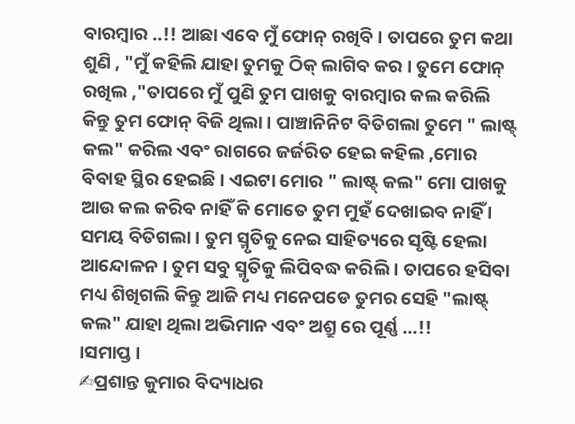ବାରମ୍ବାର ..!! ଆଛା ଏବେ ମୁଁ ଫୋନ୍ ରଖିବି । ତାପରେ ତୁମ କଥା ଶୁଣି , "ମୁଁ କହିଲି ଯାହା ତୁମକୁ ଠିକ୍ ଲାଗିବ କର । ତୁମେ ଫୋନ୍ ରଖିଲ ,"ତାପରେ ମୁଁ ପୁଣି ତୁମ ପାଖକୁ ବାରମ୍ବାର କଲ କରିଲି କିନ୍ତୁ ତୁମ ଫୋନ୍ ବିଜି ଥିଲା । ପାଞ୍ଚାନିନିଟ ବିତିଗଲା ତୁମେ " ଲାଷ୍ଟ୍ କଲ" କରିଲ ଏବଂ ରାଗରେ ଜର୍ଜରିତ ହେଇ କହିଲ ,ମୋର ବିବାହ ସ୍ଥିର ହେଇଛି । ଏଇଟା ମୋର " ଲାଷ୍ଟ୍ କଲ" ମୋ ପାଖକୁ ଆଉ କଲ କରିବ ନାହିଁ କି ମୋତେ ତୁମ ମୁହଁ ଦେଖାଇବ ନାହିଁ ।
ସମୟ ବିତିଗଲା । ତୁମ ସ୍ମୃତିକୁ ନେଇ ସାହିତ୍ୟରେ ସୃଷ୍ଟି ହେଲା ଆନ୍ଦୋଳନ । ତୁମ ସବୁ ସ୍ମୃତିକୁ ଲିପିବଦ୍ଧ କରିଲି । ତାପରେ ହସିବା ମଧ୍ୟ ଶିଖିଗଲି କିନ୍ତୁ ଆଜି ମଧ୍ୟ ମନେପଡେ ତୁମର ସେହି "ଲାଷ୍ଟ୍ କଲ" ଯାହା ଥିଲା ଅଭିମାନ ଏବଂ ଅଶ୍ରୁ ରେ ପୂର୍ଣ୍ଣ ...!!
।ସମାପ୍ତ ।
✍ପ୍ରଶାନ୍ତ କୁମାର ବିଦ୍ୟାଧର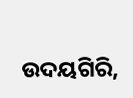ଉଦୟଗିରି,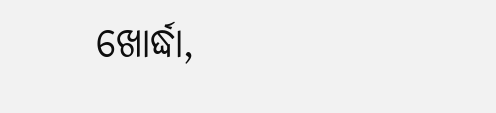ଖୋର୍ଦ୍ଧା,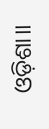ଓଡ଼ିଶା।।